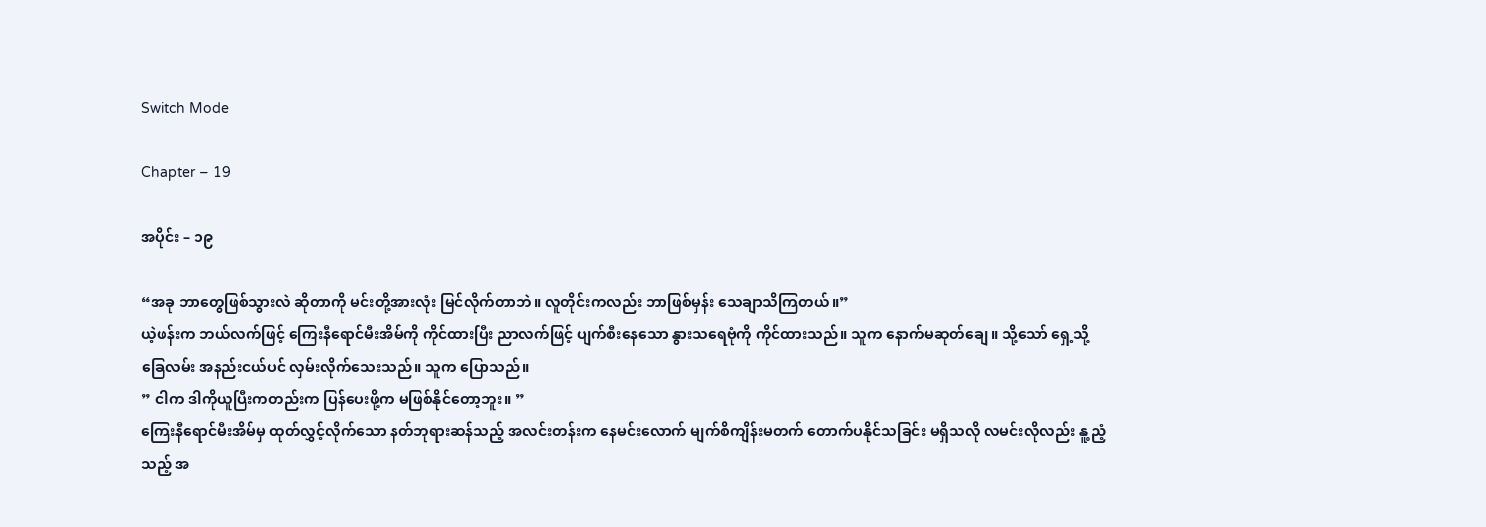Switch Mode

Chapter – 19

အပိုင်း – ၁၉

“အခု ဘာတွေဖြစ်သွားလဲ ဆိုတာကို မင်းတို့အားလုံး မြင်လိုက်တာဘဲ။ လူတိုင်းကလည်း ဘာဖြစ်မှန်း သေချာသိကြတယ်။”
ယဲ့ဖန်းက ဘယ်လက်ဖြင့် ကြေးနီရောင်မီးအိမ်ကို ကိုင်ထားပြီး ညာလက်ဖြင့် ပျက်စီးနေသော နွားသရေဗုံကို ကိုင်ထားသည်။ သူက နောက်မဆုတ်ချေ။ သို့သော် ရှေ့သို့ခြေလမ်း အနည်းငယ်ပင် လှမ်းလိုက်သေးသည်။ သူက ပြောသည်။
” ငါက ဒါကိုယူပြီးကတည်းက ပြန်ပေးဖို့က မဖြစ်နိုင်တော့ဘူး။ ”
ကြေးနီရောင်မီးအိမ်မှ ထုတ်လွှင့်လိုက်သော နတ်ဘုရားဆန်သည့် အလင်းတန်းက နေမင်းလောက် မျက်စိကျိန်းမတက် တောက်ပနိုင်သခြင်း မရှိသလို လမင်းလိုလည်း နူ့ညံ့သည့် အ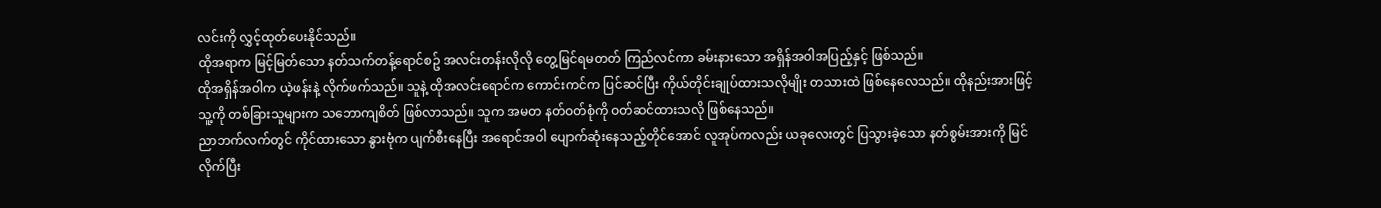လင်းကို လွှင့်ထုတ်ပေးနိုင်သည်။
ထိုအရာက မြင့်မြတ်သော နတ်သက်တန့်ရောင်စဥ် အလင်းတန်းလိုလို တွေ့မြင်ရမတတ် ကြည်လင်ကာ ခမ်းနားသော အရှိန်အဝါအပြည့်နှင့် ဖြစ်သည်။
ထိုအရှိန်အဝါက ယဲ့ဖန်းနဲ့ လိုက်ဖက်သည်။ သူနဲ့ ထိုအလင်းရောင်က ကောင်းကင်က ပြင်ဆင်ပြီး ကိုယ်တိုင်းချုပ်ထားသလိုမျိုး တသားထဲ ဖြစ်နေလေသည်။ ထိုနည်းအားဖြင့် သူ့ကို တစ်ခြားသူများက သဘောကျစိတ် ဖြစ်လာသည်။ သူက အမတ နတ်ဝတ်စုံကို ဝတ်ဆင်ထားသလို ဖြစ်နေသည်။
ညာဘက်လက်တွင် ကိုင်ထားသော နွားဗုံက ပျက်စီးနေပြီး အရောင်အဝါ ပျောက်ဆုံးနေသည့်တိုင်အောင် လူအုပ်ကလည်း ယခုလေးတွင် ပြသွားခဲ့သော နတ်စွမ်းအားကို မြင်လိုက်ပြီး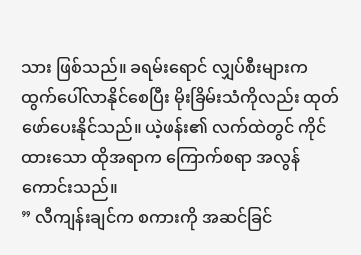သား ဖြစ်သည်။ ခရမ်းရောင် လျှပ်စီးများက ထွက်ပေါ်လာနိုင်စေပြီး မိုးခြိမ်းသံကိုလည်း ထုတ်ဖော်ပေးနိုင်သည်။ ယဲ့ဖန်း၏ လက်ထဲတွင် ကိုင်ထားသော ထိုအရာက ကြောက်စရာ အလွန်ကောင်းသည်။
” လီကျန်းချင်က စကားကို အဆင်ခြင်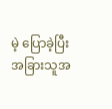မဲ့ ပြောခဲ့ပြီး အခြားသူအ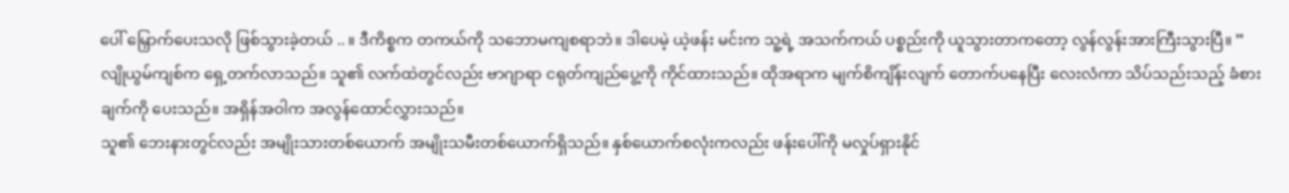ပေါ် မြှောက်ပေးသလို ဖြစ်သွားခဲ့တယ် .. ။ ဒီကိစ္စက တကယ်ကို သဘောမကျစရာဘဲ။ ဒါပေမဲ့ ယဲ့ဖန်း မင်းက သူ့ရဲ့ အသက်ကယ် ပစ္စည်းကို ယူသွားတာကတော့ လွန်လွန်းအားကြီးသွားပြီ။ ”
လျိုယွမ်ကျစ်က ရှေ့တက်လာသည်။ သူ၏ လက်ထဲတွင်လည်း ဗာဂျာရာ ငရုတ်ကျည်ပွေ့ကို ကိုင်ထားသည်။ ထိုအရာက မျက်စိကျိန်းလျက် တောက်ပနေပြီး လေးလံကာ သိပ်သည်းသည့် ခံစားချက်ကို ပေးသည်။ အရှိန်အဝါက အလွန်ထောင်လွှားသည်။
သူ၏ ဘေးနားတွင်လည်း အမျိုးသားတစ်ယောက် အမျိုးသမီးတစ်ယောက်ရှိသည်။ နှစ်ယောက်စလုံးကလည်း ဖန်းပေါ်ကို မလှုပ်ရှားနိုင်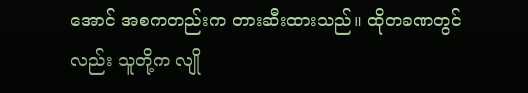အောင် အစကတည်းက တားဆီးထားသည်။ ထိုတခဏတွင်လည်း သူတို့က လျို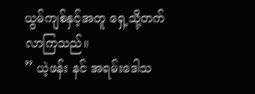ယွမ်ကျစ်နှင့်အတူ ရှေ့သို့တက်လာကြသည်။
” ယဲ့ဖန်း နင် အရမ်းဒေါသ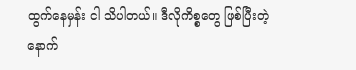ထွက်နေမှန်း ငါ သိပါတယ်။ ဒီလိုကိစ္စတွေ ဖြစ်ပြီးတဲ့နောက်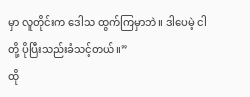မှာ လူတိုင်းက ဒေါသ ထွက်ကြမှာဘဲ။ ဒါပေမဲ့ ငါတို့ ပိုပြီးသည်းခံသင့်တယ်။”
ထို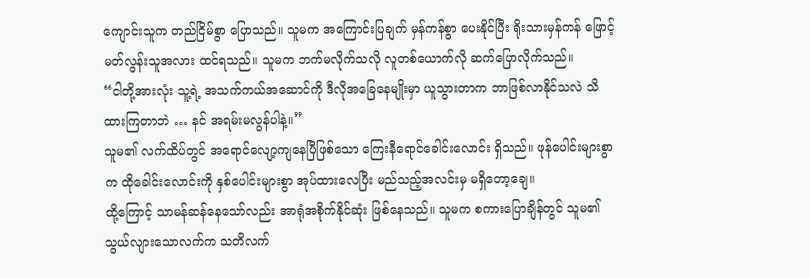ကျောင်းသူက တည်ငြိမ်စွာ ပြောသည်။ သူမက အကြောင်းပြချက် မှန်ကန်စွာ ပေးနိုင်ပြီး ရိုးသားမှန်ကန် ဖြောင့်မတ်လွန်းသူအလား ထင်ရသည်။ သူမက ဘက်မလိုက်သလို လူတစ်ယောက်လို ဆက်ပြောလိုက်သည်။
“ငါတို့အားလုံး သူ့ရဲ့ အသက်ကယ်အဆောင်ကို ဒီလိုအခြေနေမျိုးမှာ ယူသွားတာက ဘာဖြစ်လာနိုင်သလဲ သိထားကြတာဘဲ … နင် အရမ်းမလွန်ပါနဲ့။”
သူမ၏ လက်ထိပ်တွင် အရောင်လျော့ကျနေပြီဖြစ်သော ကြေးနီရောင်ခေါင်းလောင်း ရှိသည်။ ဖုန်ပေါင်းများစွာက ထိုခေါင်းလောင်းကို နှစ်ပေါင်းများစွာ အုပ်ထားလေပြီး မည်သည့်အလင်းမှ မရှိတော့ချေ။
ထို့ကြောင့် သာမန်ဆန်နေသော်လည်း အာရုံအစိုက်နိုင်ဆုံး ဖြစ်နေသည်။ သူမက စကားပြောချိန်တွင် သူမ၏ သွယ်လျားသောလက်က သတိလက်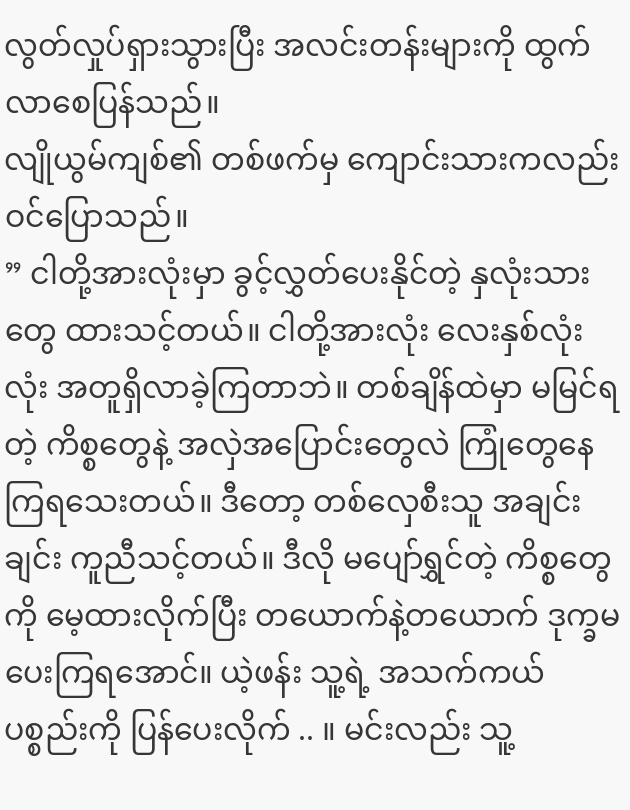လွတ်လှုပ်ရှားသွားပြီး အလင်းတန်းများကို ထွက်လာစေပြန်သည်။
လျိုယွမ်ကျစ်၏ တစ်ဖက်မှ ကျောင်းသားကလည်း ဝင်ပြောသည်။
” ငါတို့အားလုံးမှာ ခွင့်လွှတ်ပေးနိုင်တဲ့ နှလုံးသားတွေ ထားသင့်တယ်။ ငါတို့အားလုံး လေးနှစ်လုံးလုံး အတူရှိလာခဲ့ကြတာဘဲ။ တစ်ချိန်ထဲမှာ မမြင်ရတဲ့ ကိစ္စတွေနဲ့ အလှဲအပြောင်းတွေလဲ ကြုံတွေနေကြရသေးတယ်။ ဒီတော့ တစ်လှေစီးသူ အချင်းချင်း ကူညီသင့်တယ်။ ဒီလို မပျော်ရွှင်တဲ့ ကိစ္စတွေကို မေ့ထားလိုက်ပြီး တယောက်နဲ့တယောက် ဒုက္ခမပေးကြရအောင်။ ယဲ့ဖန်း သူ့ရဲ့ အသက်ကယ်ပစ္စည်းကို ပြန်ပေးလိုက် .. ။ မင်းလည်း သူ့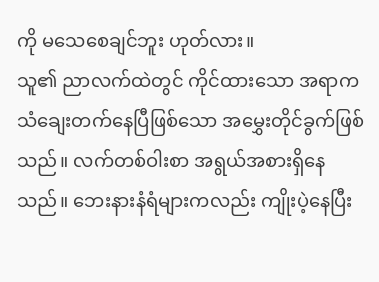ကို မသေစေချင်ဘူး ဟုတ်လား။
သူ၏ ညာလက်ထဲတွင် ကိုင်ထားသော အရာက သံချေးတက်နေပြီဖြစ်သော အမွှေးတိုင်ခွက်ဖြစ်သည်။ လက်တစ်ဝါးစာ အရွယ်အစားရှိနေသည်။ ဘေးနားနံရံများကလည်း ကျိုးပဲ့နေပြီး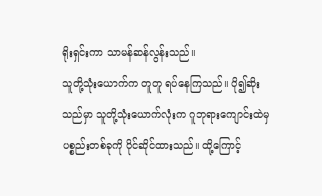ရိုးရှင်းကာ သာမန်ဆန်လွန်းသည်။
သူတို့သုံးယောက်က တူတူ ရပ်နေကြသည်။ ပို၍ဆိုးသည်မှာ သူတို့သုံးယောက်လုံးက ဂူဘုရားကျောင်းထဲမှ ပစ္စည်းတစ်ခုကို ပိုင်ဆိုင်ထားသည်။ ထို့ကြောင့်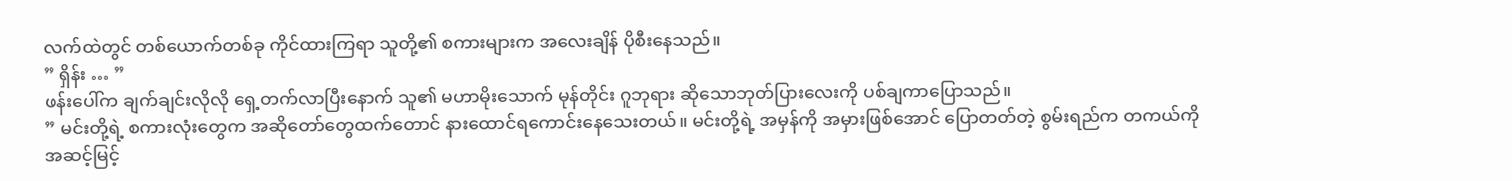လက်ထဲတွင် တစ်ယောက်တစ်ခု ကိုင်ထားကြရာ သူတို့၏ စကားများက အလေးချိန် ပိုစီးနေသည်။
” ရှိန်း … ”
ဖန်းပေါ်က ချက်ချင်းလိုလို ရှေ့တက်လာပြီးနောက် သူ၏ မဟာမိုးသောက် မုန်တိုင်း ဂူဘုရား ဆိုသောဘုတ်ပြားလေးကို ပစ်ချကာပြောသည်။
” မင်းတို့ရဲ့ စကားလုံးတွေက အဆိုတော်တွေထက်တောင် နားထောင်ရကောင်းနေသေးတယ်။ မင်းတို့ရဲ့ အမှန်ကို အမှားဖြစ်အောင် ပြောတတ်တဲ့ စွမ်းရည်က တကယ်ကို အဆင့်မြင့်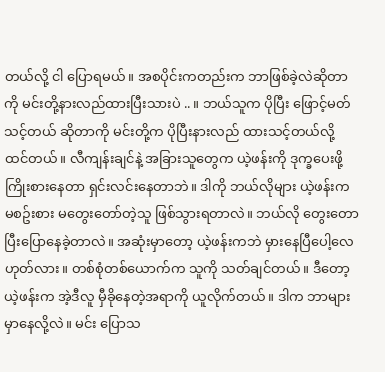တယ်လို့ ငါ ပြောရမယ်။ အစပိုင်းကတည်းက ဘာဖြစ်ခဲ့လဲဆိုတာကို မင်းတို့နားလည်ထားပြီးသားပဲ .. ။ ဘယ်သူက ပိုပြီး ဖြောင့်မတ်သင့်တယ် ဆိုတာကို မင်းတို့က ပိုပြီးနားလည် ထားသင့်တယ်လို့ ထင်တယ်။ လီကျန်းချင်နဲ့ အခြားသူတွေက ယဲ့ဖန်းကို ဒုက္ခပေးဖို့ ကြိုးစားနေတာ ရှင်းလင်းနေတာဘဲ။ ဒါကို ဘယ်လိုများ ယဲ့ဖန်းက မစဥ်းစား မတွေးတော်တဲ့သူ ဖြစ်သွားရတာလဲ။ ဘယ်လို တွေးတောပြီးပြောနေခဲ့တာလဲ။ အဆုံးမှာတော့ ယဲ့ဖန်းကဘဲ မှားနေပြီပေါ့လေ ဟုတ်လား။ တစ်စုံတစ်ယောက်က သူကို သတ်ချင်တယ်။ ဒီတော့ ယဲ့ဖန်းက အဲ့ဒီလူ မှီခိုနေတဲ့အရာကို ယူလိုက်တယ်။ ဒါက ဘာများမှာနေလို့လဲ။ မင်း ပြောသ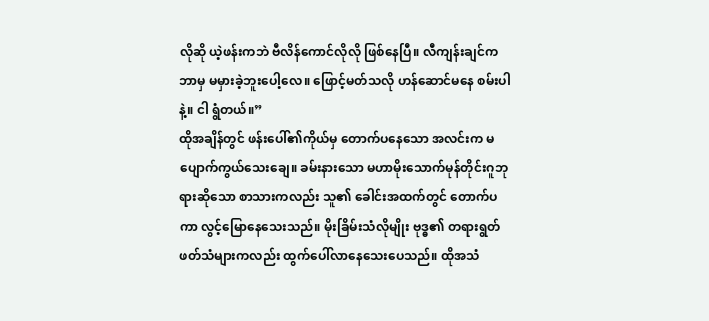လိုဆို ယဲ့ဖန်းကဘဲ ဗီလိန်ကောင်လိုလို ဖြစ်နေပြီ။ လီကျန်းချင်က ဘာမှ မမှားခဲ့ဘူးပေါ့လေ။ ဖြောင့်မတ်သလို ဟန်ဆောင်မနေ စမ်းပါနဲ့။ ငါ ရွံတယ်။”
ထိုအချိန်တွင် ဖန်းပေါ်၏ကိုယ်မှ တောက်ပနေသော အလင်းက မပျောက်ကွယ်သေးချေ။ ခမ်းနားသော မဟာမိုးသောက်မုန်တိုင်းဂူဘုရားဆိုသော စာသားကလည်း သူ၏ ခေါင်းအထက်တွင် တောက်ပကာ လွင့်မြောနေသေးသည်။ မိုးခြိမ်းသံလိုမျိုး ဗုဒ္ဓ၏ တရားရွတ်ဖတ်သံများကလည်း ထွက်ပေါ်လာနေသေးပေသည်။ ထိုအသံ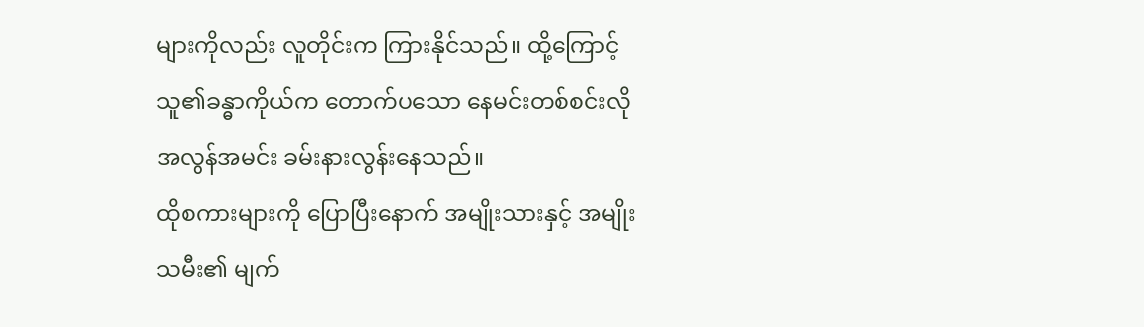များကိုလည်း လူတိုင်းက ကြားနိုင်သည်။ ထို့ကြောင့် သူ၏ခန္ဓာကိုယ်က တောက်ပသော နေမင်းတစ်စင်းလို အလွန်အမင်း ခမ်းနားလွန်းနေသည်။
ထိုစကားများကို ပြောပြီးနောက် အမျိုးသားနှင့် အမျိုးသမီး၏ မျက်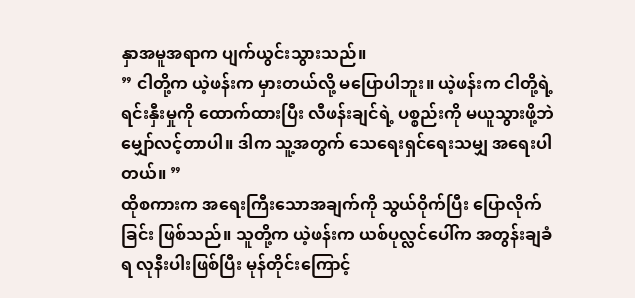နှာအမူအရာက ပျက်ယွင်းသွားသည်။
” ငါတို့က ယဲ့ဖန်းက မှားတယ်လို့ မပြောပါဘူး။ ယဲ့ဖန်းက ငါတို့ရဲ့ ရင်းနှီးမှုကို ထောက်ထားပြီး လီဖန်းချင်ရဲ့ ပစ္စည်းကို မယူသွားဖို့ဘဲ မျှော်လင့်တာပါ။ ဒါက သူ့အတွက် သေရေးရှင်ရေးသမျှ အရေးပါတယ်။ ”
ထိုစကားက အရေးကြီးသောအချက်ကို သွယ်ဝိုက်ပြီး ပြောလိုက်ခြင်း ဖြစ်သည်။ သူတို့က ယဲ့ဖန်းက ယစ်ပုလ္လင်ပေါ်က အတွန်းချခံရ လုနီးပါးဖြစ်ပြီး မုန်တိုင်းကြောင့်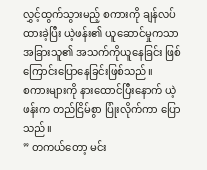လွှင့်ထွက်သွားမည့် စကားကို ချန်လပ်ထားခဲ့ပြီး ယဲ့ဖန်း၏ ယူဆောင်မှုကသာ အခြားသူ၏ အသက်ကိုယူနေခြင်း ဖြစ်ကြောင်းပြောနေခြင်းဖြစ်သည်။
စကားများကို နားထောင်ပြီးနောက် ယဲ့ဖန်းက တည်ငြိမ်စွာ ပြုံးလိုက်ကာ ပြောသည်။
” တကယ်တော့ မင်း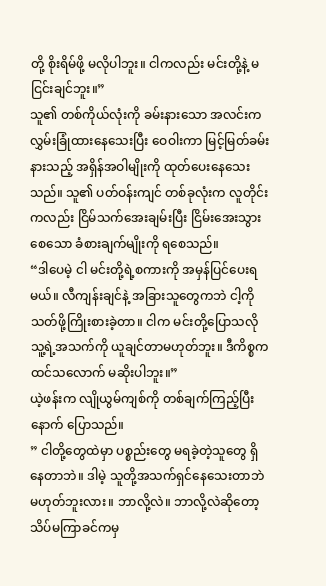တို့ စိုးရိမ်ဖို့ မလိုပါဘူး။ ငါကလည်း မင်းတို့နဲ့ မငြင်းချင်ဘူး။”
သူ၏ တစ်ကိုယ်လုံးကို ခမ်းနားသော အလင်းက လွှမ်းခြုံထားနေသေးပြီး ဝေဝါးကာ မြင့်မြတ်ခမ်းနားသည့် အရှိန်အဝါမျိုးကို ထုတ်ပေးနေသေးသည်။ သူ၏ ပတ်ဝန်းကျင် တစ်ခုလုံးက လူတိုင်းကလည်း ငြိမ်သက်အေးချမ်းပြီး ငြိမ်းအေးသွားစေသော ခံစားချက်မျိုးကို ရစေသည်။
“ဒါပေမဲ့ ငါ မင်းတို့ရဲ့စကားကို အမှန်ပြင်ပေးရမယ်။ လီကျန်းချင်နဲ့ အခြားသူတွေကဘဲ ငါ့ကို သတ်ဖို့ကြိုးစားခဲ့တာ။ ငါက မင်းတို့ပြောသလို သူ့ရဲ့အသက်ကို ယူချင်တာမဟုတ်ဘူး။ ဒီကိစ္စက ထင်သလောက် မဆိုးပါဘူး။”
ယဲ့ဖန်းက လျိုယွမ်ကျစ်ကို တစ်ချက်ကြည့်ပြီးနောက် ပြောသည်။
” ငါတို့တွေထဲမှာ ပစ္စည်းတွေ မရခဲ့တဲ့သူတွေ ရှိနေတာဘဲ။ ဒါမဲ့ သူတို့အသက်ရှင်နေသေးတာဘဲ မဟုတ်ဘူးလား။ ဘာလို့လဲ။ ဘာလို့လဲဆိုတော့ သိပ်မကြာခင်ကမှ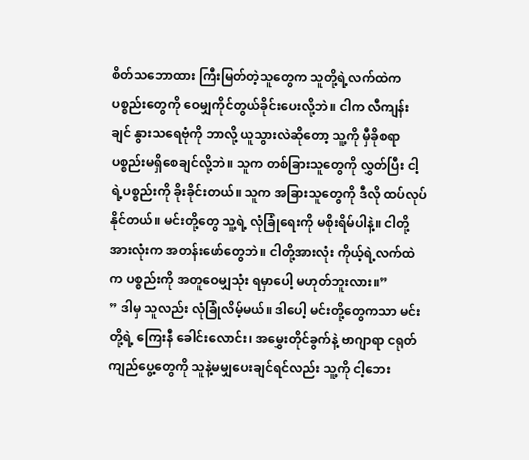စိတ်သဘောထား ကြီးမြတ်တဲ့သူတွေက သူတို့ရဲ့လက်ထဲက ပစ္စည်းတွေကို ဝေမျှကိုင်တွယ်ခိုင်းပေးလို့ဘဲ။ ငါက လီကျန်းချင် နွားသရေဗုံကို ဘာလို့ ယူသွားလဲဆိုတော့ သူ့ကို မှီခိုစရာ ပစ္စည်းမရှိစေချင်လို့ဘဲ။ သူက တစ်ခြားသူတွေကို လွှတ်ပြီး ငါ့ရဲ့ပစ္စည်းကို ခိုးခိုင်းတယ်။ သူက အခြားသူတွေကို ဒီလို ထပ်လုပ်နိုင်တယ်။ မင်းတို့တွေ သူ့ရဲ့ လုံခြုံရေးကို မစိုးရိမ်ပါနဲ့။ ငါတို့အားလုံးက အတန်းဖော်တွေဘဲ။ ငါတို့အားလုံး ကိုယ့်ရဲ့လက်ထဲက ပစ္စည်းကို အတူဝေမျှသုံး ရမှာပေါ့ မဟုတ်ဘူးလား။”
” ဒါမှ သူလည်း လုံခြုံလိမ့်မယ်။ ဒါပေါ့ မင်းတို့တွေကသာ မင်းတို့ရဲ့ ကြေးနီ ခေါင်းလောင်း၊ အမွှေးတိုင်ခွက်နဲ့ ဗာဂျာရာ ငရုတ်ကျည်ပွေ့တွေကို သူနဲ့မမျှပေးချင်ရင်လည်း သူ့ကို ငါ့ဘေး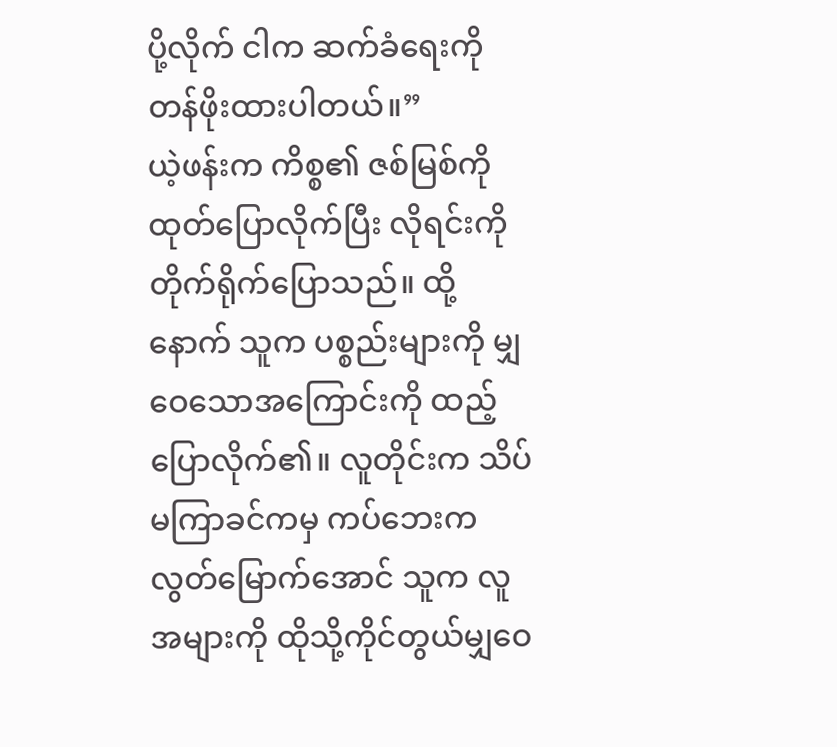ပို့လိုက် ငါက ဆက်ခံရေးကို တန်ဖိုးထားပါတယ်။”
ယဲ့ဖန်းက ကိစ္စ၏ ဇစ်မြစ်ကို ထုတ်ပြောလိုက်ပြီး လိုရင်းကို တိုက်ရိုက်ပြောသည်။ ထို့နောက် သူက ပစ္စည်းများကို မျှဝေသောအကြောင်းကို ထည့်ပြောလိုက်၏။ လူတိုင်းက သိပ်မကြာခင်ကမှ ကပ်ဘေးက လွတ်မြောက်အောင် သူက လူအများကို ထိုသို့ကိုင်တွယ်မျှဝေ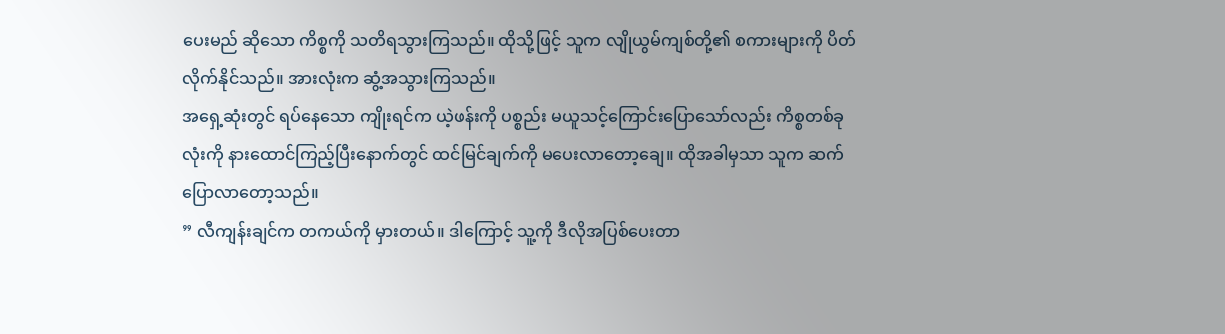ပေးမည် ဆိုသော ကိစ္စကို သတိရသွားကြသည်။ ထိုသို့ဖြင့် သူက လျိုယွမ်ကျစ်တို့၏ စကားများကို ပိတ်လိုက်နိုင်သည်။ အားလုံးက ဆွံ့အသွားကြသည်။
အရှေ့ဆုံးတွင် ရပ်နေသော ကျိုးရင်က ယဲ့ဖန်းကို ပစ္စည်း မယူသင့်ကြောင်းပြောသော်လည်း ကိစ္စတစ်ခုလုံးကို နားထောင်ကြည့်ပြီးနောက်တွင် ထင်မြင်ချက်ကို မပေးလာတော့ချေ။ ထိုအခါမှသာ သူက ဆက်ပြောလာတော့သည်။
” လီကျန်းချင်က တကယ်ကို မှားတယ်။ ဒါကြောင့် သူ့ကို ဒီလိုအပြစ်ပေးတာ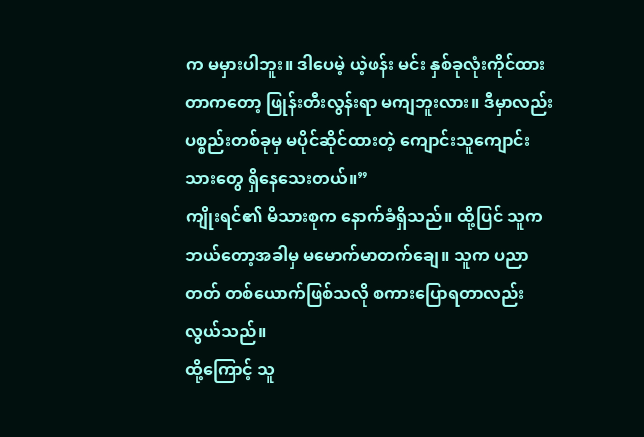က မမှားပါဘူး။ ဒါပေမဲ့ ယဲ့ဖန်း မင်း နှစ်ခုလုံးကိုင်ထားတာကတော့ ဖြုန်းတီးလွန်းရာ မကျဘူးလား။ ဒီမှာလည်း ပစ္စည်းတစ်ခုမှ မပိုင်ဆိုင်ထားတဲ့ ကျောင်းသူကျောင်းသားတွေ ရှိနေသေးတယ်။”
ကျိုးရင်၏ မိသားစုက နောက်ခံရှိသည်။ ထို့ပြင် သူကဘယ်တော့အခါမှ မမောက်မာတက်ချေ။ သူက ပညာတတ် တစ်ယောက်ဖြစ်သလို စကားပြောရတာလည်း လွယ်သည်။
ထို့ကြောင့် သူ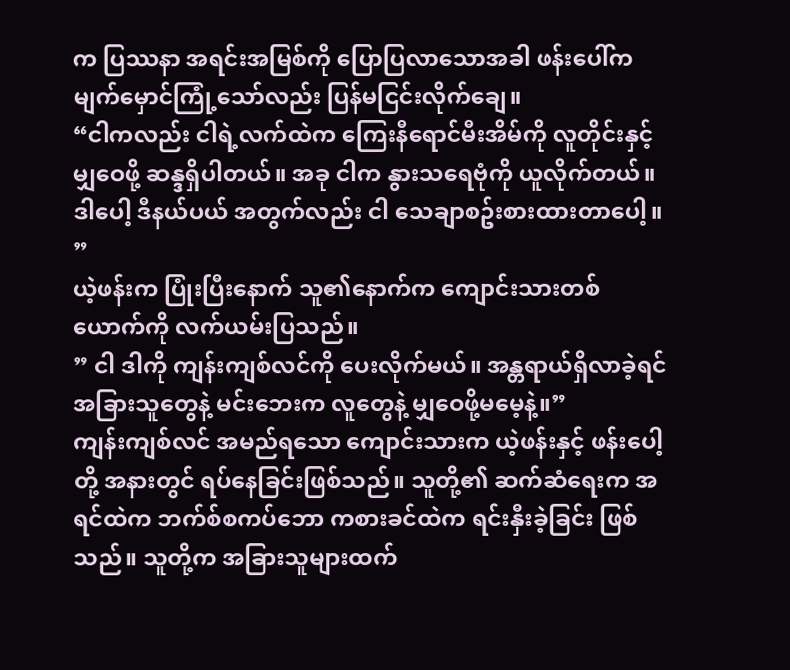က ပြဿနာ အရင်းအမြစ်ကို ပြောပြလာသောအခါ ဖန်းပေါ်က မျက်မှောင်ကြုံ့သော်လည်း ပြန်မငြင်းလိုက်ချေ။
“ငါကလည်း ငါရဲ့လက်ထဲက ကြေးနီရောင်မီးအိမ်ကို လူတိုင်းနှင့် မျှဝေဖို့ ဆန္ဒရှိပါတယ်။ အခု ငါက နွားသရေဗုံကို ယူလိုက်တယ်။ ဒါပေါ့ ဒီနယ်ပယ် အတွက်လည်း ငါ သေချာစဥ်းစားထားတာပေါ့။ ”
ယဲ့ဖန်းက ပြုံးပြီးနောက် သူ၏နောက်က ကျောင်းသားတစ်ယောက်ကို လက်ယမ်းပြသည်။
” ငါ ဒါကို ကျန်းကျစ်လင်ကို ပေးလိုက်မယ်။ အန္တရာယ်ရှိလာခဲ့ရင် အခြားသူတွေနဲ့ မင်းဘေးက လူတွေနဲ့ မျှဝေဖို့မမေ့နဲ့။”
ကျန်းကျစ်လင် အမည်ရသော ကျောင်းသားက ယဲ့ဖန်းနှင့် ဖန်းပေါ့တို့ အနားတွင် ရပ်နေခြင်းဖြစ်သည်။ သူတို့၏ ဆက်ဆံရေးက အရင်ထဲက ဘက်စ်စကပ်ဘော ကစားခင်ထဲက ရင်းနှီးခဲ့ခြင်း ဖြစ်သည်။ သူတို့က အခြားသူများထက်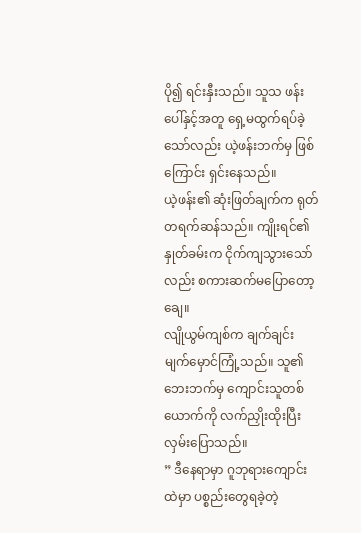ပို၍ ရင်းနှီးသည်။ သူသ ဖန်းပေါ်နှင့်အတူ ရှေ့မထွက်ရပ်ခဲ့သော်လည်း ယဲ့ဖန်းဘက်မှ ဖြစ်ကြောင်း ရှင်းနေသည်။
ယဲ့ဖန်း၏ ဆုံးဖြတ်ချက်က ရုတ်တရက်ဆန်သည်။ ကျိုးရင်၏ နှုတ်ခမ်းက ငိုက်ကျသွားသော်လည်း စကားဆက်မပြောတော့ချေ။
လျိုယွမ်ကျစ်က ချက်ချင်း မျက်မှောင်ကြုံ့သည်။ သူ၏ဘေးဘက်မှ ကျောင်းသူတစ်ယောက်ကို လက်ညှိုးထိုးပြီး လှမ်းပြောသည်။
” ဒီနေရာမှာ ဂူဘုရားကျောင်းထဲမှာ ပစ္စည်းတွေရခဲ့တဲ့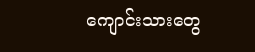ကျောင်းသားတွေ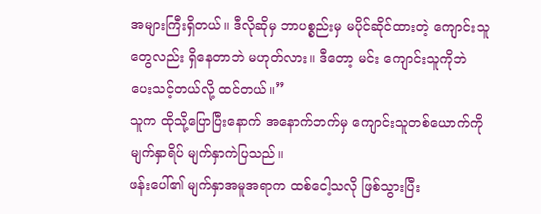အများကြီးရှိတယ်။ ဒီလိုဆိုမှ ဘာပစ္စည်းမှ မပိုင်ဆိုင်ထားတဲ့ ကျောင်းသူတွေလည်း ရှိနေတာဘဲ မဟုတ်လား။ ဒီတော့ မင်း ကျောင်းသူကိုဘဲ ပေးသင့်တယ်လို့ ထင်တယ်။”
သူက ထိုသို့ပြောပြီးနောက် အနောက်ဘက်မှ ကျောင်းသူတစ်ယောက်ကို မျက်နှာရိပ် မျက်နှာကဲပြသည်။
ဖန်းပေါ်၏ မျက်နှာအမူအရာက ထစ်ငေါ့သလို ဖြစ်သွားပြီး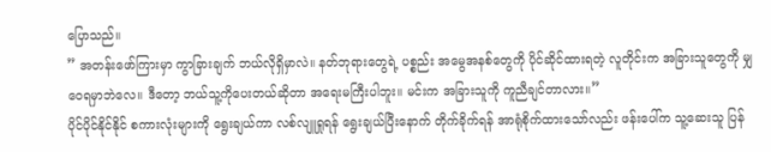ပြောသည်။
” အတန်းဖော်ကြားမှာ ကွာခြားချက် ဘယ်လိုရှိမှာလဲ။ နတ်ဘုရားတွေရဲ့ ပစ္စည်း အမွေအနစ်တွေကို ပိုင်ဆိုင်ထားရတဲ့ လူတိုင်းက အခြားသူတွေကို မျှဝေရမှာဘဲလေ။ ဒီတော့ ဘယ်သူ့ကိုပေးတယ်ဆိုတာ အရေးမကြီးပါဘူး။ မင်းက အခြားသူကို ကူညီချင်တာလား။”
ပိုင်ပိုင်နိုင်နိုင် စကားလုံးများကို ရွေးချယ်ကာ လစ်လျူရှုရန် ရွေးချယ်ပြီးနောက် တိုက်ခိုက်ရန် အာရုံစိုက်ထားသော်လည်း ဖန်းပေါ်က သူ့ဆေးသူ ပြန်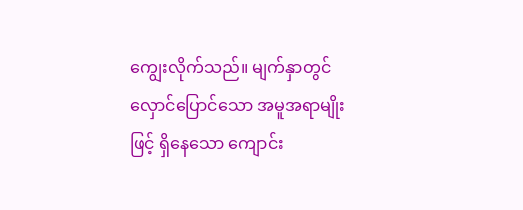ကျွေးလိုက်သည်။ မျက်နှာတွင် လှောင်ပြောင်သော အမူအရာမျိုးဖြင့် ရှိနေသော ကျောင်း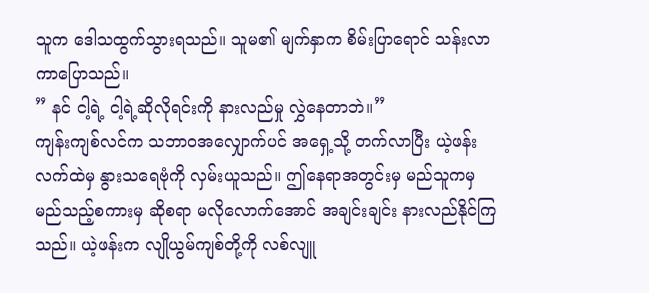သူက ဒေါသထွက်သွားရသည်။ သူမ၏ မျက်နှာက စိမ်းပြာရောင် သန်းလာကာပြောသည်။
” နင် ငါ့ရဲ့ ငါ့ရဲ့ဆိုလိုရင်းကို နားလည်မှု လွှဲနေတာဘဲ။”
ကျန်းကျစ်လင်က သဘာဝအလျှောက်ပင် အရှေ့သို့ တက်လာပြီး ယဲ့ဖန်းလက်ထဲမှ နွားသရေဗုံကို လှမ်းယူသည်။ ဤနေရာအတွင်းမှ မည်သူကမှ မည်သည့်စကားမှ ဆိုစရာ မလိုလောက်အောင် အချင်းချင်း နားလည်နိုင်ကြသည်။ ယဲ့ဖန်းက လျိုယွမ်ကျစ်တို့ကို လစ်လျူ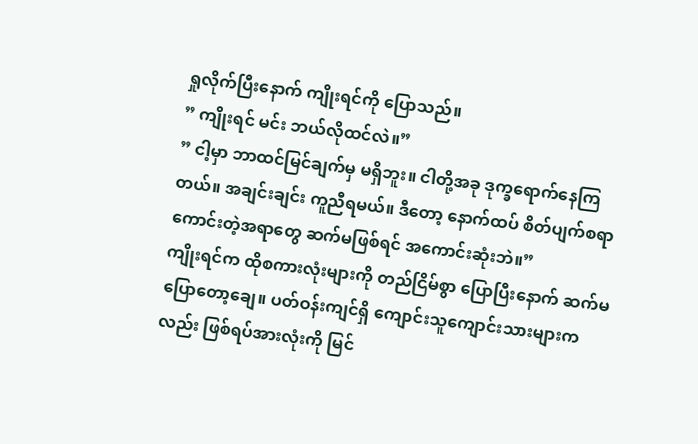ရှုလိုက်ပြီးနောက် ကျိုးရင်ကို ပြောသည်။
” ကျိုးရင် မင်း ဘယ်လိုထင်လဲ။”
” ငါ့မှာ ဘာထင်မြင်ချက်မှ မရှိဘူး။ ငါတို့အခု ဒုက္ခရောက်နေကြတယ်။ အချင်းချင်း ကူညီရမယ်။ ဒီတော့ နောက်ထပ် စိတ်ပျက်စရာကောင်းတဲ့အရာတွေ ဆက်မဖြစ်ရင် အကောင်းဆုံးဘဲ။”
ကျိုးရင်က ထိုစကားလုံးများကို တည်ငြိမ်စွာ ပြောပြီးနောက် ဆက်မပြောတော့ချေ။ ပတ်ဝန်းကျင်ရှိ ကျောင်းသူကျောင်းသားများကလည်း ဖြစ်ရပ်အားလုံးကို မြင်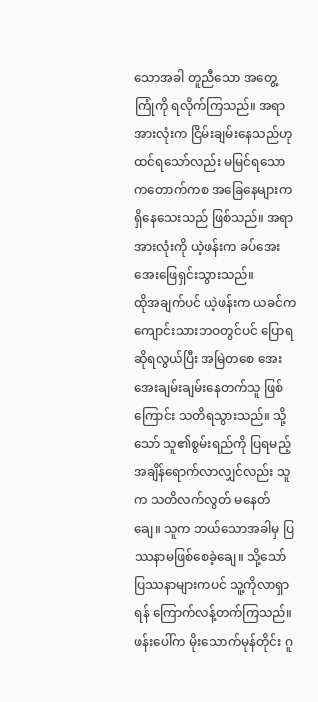သောအခါ တူညီသော အတွေ့ကြုံကို ရလိုက်ကြသည်။ အရာအားလုံးက ငြိမ်းချမ်းနေသည်ဟု ထင်ရသော်လည်း မမြင်ရသော ကတောက်ကစ အခြေနေများက ရှိနေသေးသည် ဖြစ်သည်။ အရာအားလုံးကို ယဲ့ဖန်းက ခပ်အေးအေးဖြေရှင်းသွားသည်။
ထိုအချက်ပင် ယဲ့ဖန်းက ယခင်က ကျောင်းသားဘဝတွင်ပင် ပြောရဆိုရလွယ်ပြီး အမြဲတစေ အေးအေးချမ်းချမ်းနေတက်သူ ဖြစ်ကြောင်း သတိရသွားသည်။ သို့သော် သူ၏စွမ်းရည်ကို ပြရမည့် အချိန်ရောက်လာလျှင်လည်း သူက သတိလက်လွတ် မနေတ်ချေ။ သူက ဘယ်သောအခါမှ ပြဿနာမဖြစ်စေခဲ့ချေ။ သို့သော် ပြဿနာများကပင် သူ့ကိုလာရှာရန် ကြောက်လန့်တက်ကြသည်။
ဖန်းပေါ်က မိုးသောက်မုန်တိုင်း ဂူ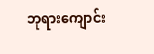ဘုရားကျောင်း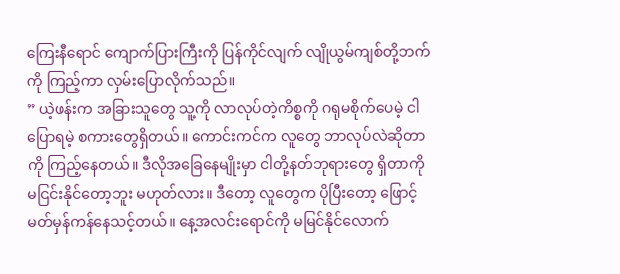ကြေးနီရောင် ကျောက်ပြားကြီးကို ပြန်ကိုင်လျက် လျိုယွမ်ကျစ်တို့ဘက်ကို ကြည့်ကာ လှမ်းပြောလိုက်သည်။
” ယဲ့ဖန်းက အခြားသူတွေ သူ့ကို လာလုပ်တဲ့ကိစ္စကို ဂရုမစိုက်ပေမဲ့ ငါ ပြောရမဲ့ စကားတွေရှိတယ်။ ကောင်းကင်က လူတွေ ဘာလုပ်လဲဆိုတာကို ကြည့်နေတယ်။ ဒီလိုအခြေနေမျိုးမှာ ငါတို့နတ်ဘုရားတွေ ရှိတာကို မငြင်းနိုင်တော့ဘူး မဟုတ်လား။ ဒီတော့ လူတွေက ပိုပြီးတော့ ဖြောင့်မတ်မှန်ကန်နေသင့်တယ်။ နေ့အလင်းရောင်ကို မမြင်နိုင်လောက်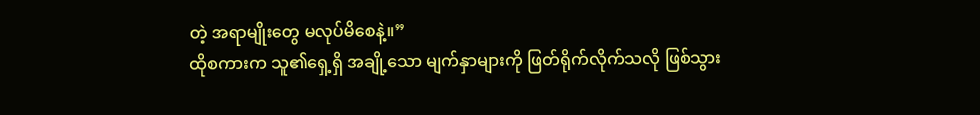တဲ့ အရာမျိုးတွေ မလုပ်မိစေနဲ့။”
ထိုစကားက သူ၏ရှေ့ရှိ အချို့သော မျက်နှာများကို ဖြတ်ရိုက်လိုက်သလို ဖြစ်သွား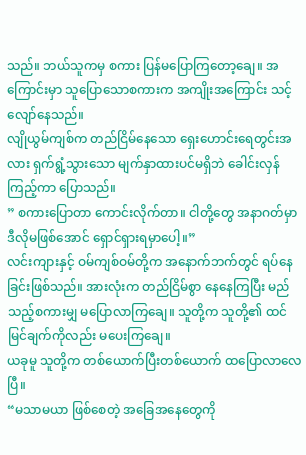သည်။ ဘယ်သူကမှ စကား ပြန်မပြောကြတော့ချေ။ အကြောင်းမှာ သူပြောသောစကားက အကျိုးအကြောင်း သင့်လျော်နေသည်။
လျိုယွမ်ကျစ်က တည်ငြိမ်နေသော ရှေးဟောင်းရေတွင်းအလား ရှက်ရွံ့သွားသော မျက်နှာထားပင်မရှိဘဲ ခေါင်းလှန်ကြည့်ကာ ပြောသည်။
” စကားပြောတာ ကောင်းလိုက်တာ။ ငါတို့တွေ အနာဂတ်မှာ ဒီလိုမဖြစ်အောင် ရှောင်ရှားရမှာပေါ့။”
လင်းကျားနှင့် ဝမ်ကျစ်ဝမ်တို့က အနောက်ဘက်တွင် ရပ်နေခြင်းဖြစ်သည်။ အားလုံးက တည်ငြိမ်စွာ နေနေကြပြီး မည်သည့်စကားမျှ မပြောလာကြချေ။ သူတို့က သူတို့၏ ထင်မြင်ချက်ကိုလည်း မပေးကြချေ။
ယခုမူ သူတို့က တစ်ယောက်ပြီးတစ်ယောက် ထပြောလာလေပြီ။
“မသာမယာ ဖြစ်စေတဲ့ အခြေအနေတွေကို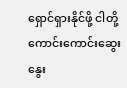ရှောင်ရှားနိုင်ဖို့ ငါတို့ ကောင်းကောင်းဆွေးနွေး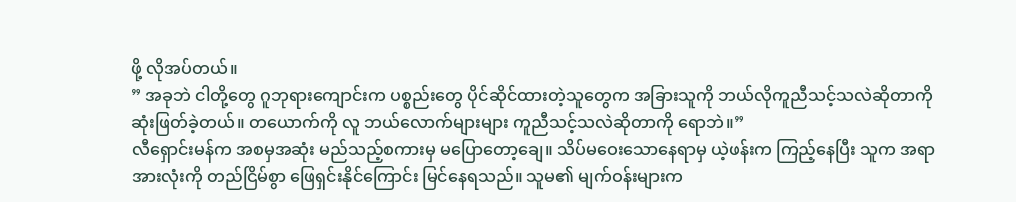ဖို့ လိုအပ်တယ်။
” အခုဘဲ ငါတို့တွေ ဂူဘုရားကျောင်းက ပစ္စည်းတွေ ပိုင်ဆိုင်ထားတဲ့သူတွေက အခြားသူကို ဘယ်လိုကူညီသင့်သလဲဆိုတာကို ဆုံးဖြတ်ခဲ့တယ်။ တယောက်ကို လူ ဘယ်လောက်များများ ကူညီသင့်သလဲဆိုတာကို ရောဘဲ။”
လီရှောင်းမန်က အစမှအဆုံး မည်သည့်စကားမှ မပြောတော့ချေ။ သိပ်မဝေးသောနေရာမှ ယဲ့ဖန်းက ကြည့်နေပြီး သူက အရာအားလုံးကို တည်ငြိမ်စွာ ဖြေရှင်းနိုင်ကြောင်း မြင်နေရသည်။ သူမ၏ မျက်ဝန်းများက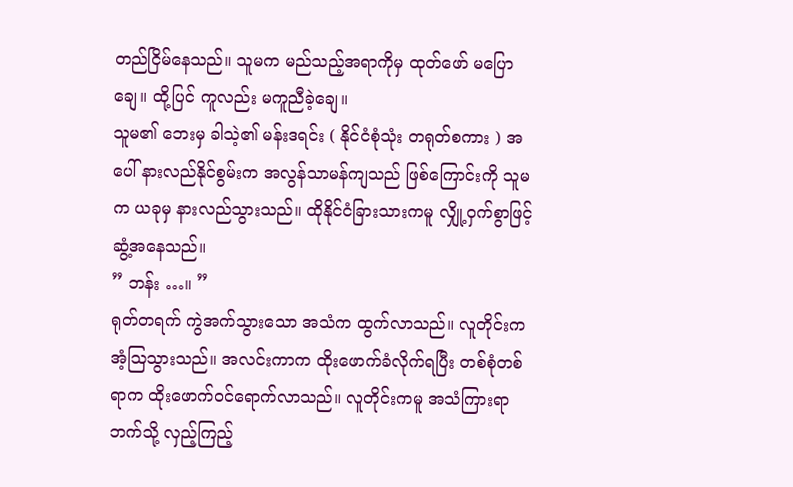တည်ငြိမ်နေသည်။ သူမက မည်သည့်အရာကိုမှ ထုတ်ဖော် မပြောချေ။ ထို့ပြင် ကူလည်း မကူညီခဲ့ချေ။
သူမ၏ ဘေးမှ ခါသဲ့၏ မန်းဒရင်း ( နိုင်ငံစုံသုံး တရုတ်စကား ) အပေါ် နားလည်နိုင်စွမ်းက အလွန်သာမန်ကျသည် ဖြစ်ကြောင်းကို သူမက ယခုမှ နားလည်သွားသည်။ ထိုနိုင်ငံခြားသားကမူ လျှို့ဝှက်စွာဖြင့် ဆွံ့အနေသည်။
” ဘန်း …။ ”
ရုတ်တရက် ကွဲအက်သွားသော အသံက ထွက်လာသည်။ လူတိုင်းက အံ့ဩသွားသည်။ အလင်းကာက ထိုးဖောက်ခံလိုက်ရပြီး တစ်စုံတစ်ရာက ထိုးဖောက်ဝင်ရောက်လာသည်။ လူတိုင်းကမူ အသံကြားရာဘက်သို့ လှည့်ကြည့်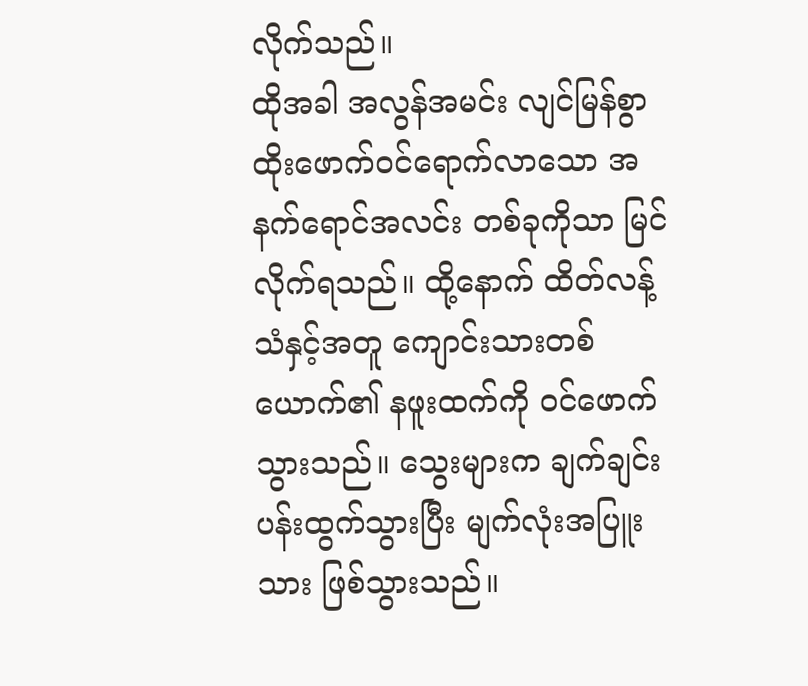လိုက်သည်။
ထိုအခါ အလွန်အမင်း လျင်မြန်စွာ ထိုးဖောက်ဝင်ရောက်လာသော အနက်ရောင်အလင်း တစ်ခုကိုသာ မြင်လိုက်ရသည်။ ထို့နောက် ထိတ်လန့်သံနှင့်အတူ ကျောင်းသားတစ်ယောက်၏ နဖူးထက်ကို ဝင်ဖောက်သွားသည်။ သွေးများက ချက်ချင်းပန်းထွက်သွားပြီး မျက်လုံးအပြူးသား ဖြစ်သွားသည်။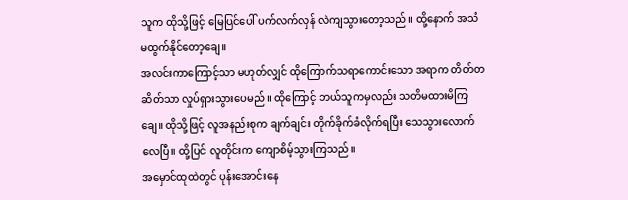သူက ထိုသို့ဖြင့် မြေပြင်ပေါ် ပက်လက်လှန် လဲကျသွားတော့သည်။ ထို့နောက် အသံမထွက်နိုင်တော့ချေ။
အလင်းကာကြောင့်သာ မဟုတ်လျှင် ထိုကြောက်သရာကောင်းသော အရာက တိတ်တဆိတ်သာ လှုပ်ရှားသွားပေမည်။ ထိုကြောင့် ဘယ်သူကမှလည်း သတိမထားမိကြချေ။ ထိုသို့ဖြင့် လူအနည်းစုက ချက်ချင်း တိုက်ခိုက်ခံလိုက်ရပြီး သေသွားလောက်လေပြီ။ ထို့ပြင် လူတိုင်းက ကျောစိမ့်သွားကြသည်။
အမှောင်ထုထဲတွင် ပုန်းအောင်းနေ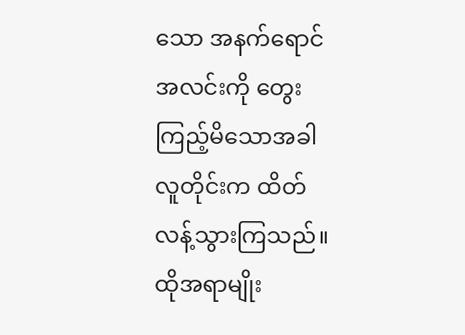သော အနက်ရောင်အလင်းကို တွေးကြည့်မိသောအခါ လူတိုင်းက ထိတ်လန့်သွားကြသည်။ ထိုအရာမျိုး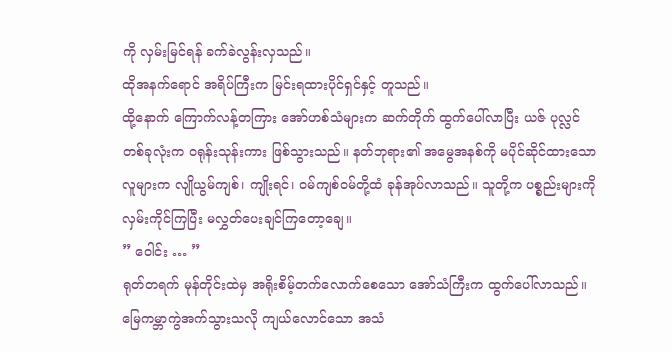ကို လှမ်းမြင်ရန် ခက်ခဲလွန်းလှသည်။
ထိုအနက်ရောင် အရိပ်ကြီးက မြင်းရထားပိုင်ရှင်နှင့် တူသည်။
ထို့နောက် ကြောက်လန့်တကြား အော်ဟစ်သံများက ဆက်တိုက် ထွက်ပေါ်လာပြီး ယဇ် ပုလ္လင်တစ်ခုလုံးက ဝရုန်းသုန်းကား ဖြစ်သွားသည်။ နတ်ဘုရား၏ အမွေအနစ်ကို မပိုင်ဆိုင်ထားသောလူများက လျိုယွမ်ကျစ်၊ ကျိုးရင်၊ ဝမ်ကျစ်ဝမ်တို့ထံ ခုန်အုပ်လာသည်။ သူတို့က ပစ္စည်းများကို လှမ်းကိုင်ကြပြီး မလွှတ်ပေးချင်ကြတော့ချေ။
” ဝေါင်း … ”
ရုတ်တရက် မုန်တိုင်းထဲမှ အရိုးစိမ့်တက်လောက်စေသော အော်သံကြီးက ထွက်ပေါ်လာသည်။ မြေကမ္ဘာကွဲအက်သွားသလို ကျယ်လောင်သော အသံ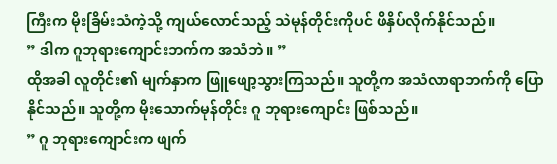ကြီးက မိုးခြိမ်းသံကဲ့သို့ ကျယ်လောင်သည့် သဲမုန်တိုင်းကိုပင် ဖိနှိပ်လိုက်နိုင်သည်။
” ဒါက ဂူဘုရားကျောင်းဘက်က အသံဘဲ။ ”
ထိုအခါ လူတိုင်း၏ မျက်နှာက ဖြူဖျော့သွားကြသည်။ သူတို့က အသံလာရာဘက်ကို ပြောနိုင်သည်။ သူတို့က မိုးသောက်မုန်တိုင်း ဂူ ဘုရားကျောင်း ဖြစ်သည်။
” ဂူ ဘုရားကျောင်းက ဖျက်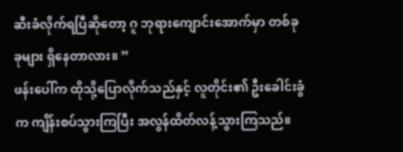ဆီးခံလိုက်ရပြီဆိုတော့ ဂူ ဘုရားကျောင်းအောက်မှာ တစ်ခုခုများ ရှိနေတာလား။ ”
ဖန်းပေါ်က ထိုသို့ပြောလိုက်သည်နှင့် လူတိုင်း၏ ဦးခေါင်းခွံက ကျိန်းစပ်သွားကြပြီး အလွန်ထိတ်လန့်သွားကြသည်။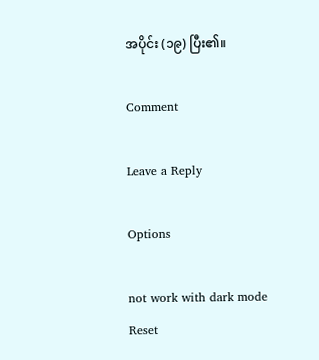အပိုင်း (၁၉) ပြီး၏။

Comment

Leave a Reply

Options

not work with dark mode
Reset